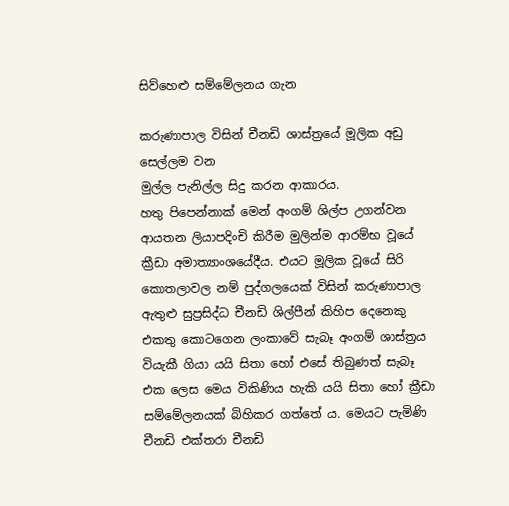සිව්හෙළු සම්මේලනය ගැන

කරුණාපාල විසින් චීනඩි ශාස්ත්‍රයේ මූලික අඩු සෙල්ලම වන
මුල්ල පැනිල්ල සිදු කරන ආකාරය.
හතු පිපෙන්නාක් මෙන් අංගම් ශිල්ප උගන්වන ආයතන ලියාපදිංචි කිරීම මුලින්ම ආරම්භ වූයේ ක්‍රීඩා අමාත්‍යාංශයේදීය. එයට මූලික වූයේ සිරි කොතලාවල නම් පුද්ගලයෙක් විසින් කරුණාපාල ඇතුළු සුප්‍රසිද්ධ චීනඩි ශිල්පීන් කිහිප දෙනෙකු එකතු කොටගෙන ලංකාවේ සැබෑ අංගම් ශාස්ත්‍රය වියැකී ගියා යයි සිතා හෝ එසේ තිබුණත් සැබෑ එක ලෙස මෙය විකිණිය හැකි යයි සිතා හෝ ක්‍රීඩා සම්මේලනයක් බිහිකර ගත්තේ ය. මෙයට පැමිණි චීනඩි එක්තරා චීනඩි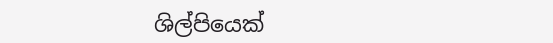ශිල්පියෙක්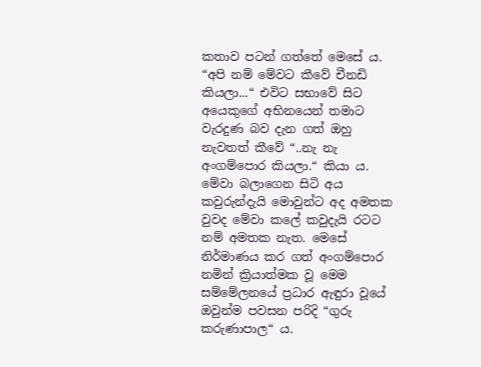කතාව පටන් ගත්තේ මෙසේ ය. “අපි නම් මේවට කීවේ චීනඩි කියලා...“ එවිට සභාවේ සිට අයෙකුගේ අභිනයෙන් තමාට වැරදුණ බව දැන ගත් ඔහු නැවතත් කීවේ “..නැ නැ අංගම්පොර කියලා.“ කියා ය. මේවා බලාගෙන සිටි අය කවුරුන්දැයි මොවුන්ට අද අමතක වුවද මේවා කලේ කවුදැයි රටට නම් අමතක නැත. මෙසේ නිර්මාණය කර ගත් අංගම්පොර නමින් ක්‍රියාත්මක වූ මෙම සම්මේලනයේ ප්‍රධාර ඇඳුරා වූයේ ඔවුන්ම පවසන පරිදි “ගුරු කරුණාපාල“ ය.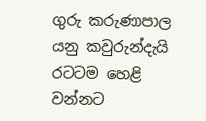ගුරු කරුණාපාල යනු කවුරුන්දැයි රටටම හෙළි වන්නට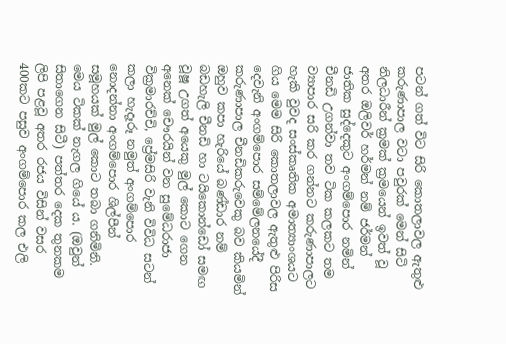පටන් ගත් විට සිරි කොතලාවල ඇතුළු කරුණාපාල වටා පවුරක් මෙන් සිටි නිලධාරීන් ක්‍රමක් ක්‍රමයෙන් ඉවත් වූ අතර ඔලිවර් හර්මන් නම් ජර්මන් ජාතික සුද්දෙකුට අංගම්පොර නමින් චීනඩි උගන්වා තව ටික කලකට තම ව්‍යාපාර සරි කර ගන්නට කරුණාපාලට හැකි වුවද සංස්කෘතික අමාත්‍යාංශයට ගිය මෙම සිරි කොතලාවල ඇතුළු පිරිස දෙවැනි අංගම්පොර සම්මේලනයේදී කරුණාපාල චීනඩිකරුවෙකු බව කියමින් ඔහුව කපා හැරියේ බණ්ඩාර නම් බඩහැලි චීනඩි හා ටයිකොන්ඩෝ සමඟ වූෂූ උගත් අයෙකු මුල් කොට ගෙන අනෙක් චෞරයින් වන සුමේධරාජා වික්‍රමාරච්චි, ප්‍රේමසිරි වැනි විවිධ සටන් කලා හැදෑරූ නමුත් අංගම්පොර නොදන්නා අංගම්පොර ශිල්පීන් සමූහයක් මුල් කොට තබා ගනිමිනි. මෙය ටිකක් නැගල ගියේ ය. (ඔවුන් සිතාගෙන සිටී) පත්තර දෙක තුනකම ලිපි පළවූ අතර රජය විසින් වසර 400කට පසුව අංගම්පොර කල එලි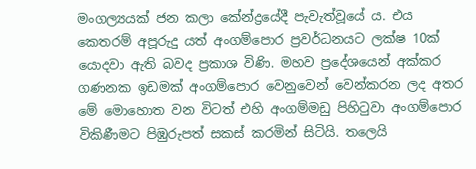මංගල්‍යයක් ජන කලා කේන්ද්‍රයේදී පැවැත්වූයේ ය. එය කෙතරම් අපූරුදු යත් අංගම්පොර ප්‍රවර්ධනයට ලක්ෂ 10ක් යොදවා ඇති බවද ප්‍රකාශ විණි. මහව ප්‍රදේශයෙන් අක්කර ගණනක ඉඩමක් අංගම්පොර වෙනුවෙන් වෙන්කරන ලද අතර මේ මොහොත වන විටත් එහි අංගම්මඩු පිහිටුවා අංගම්පොර විකිණීමට පිඹුරුපත් සකස් කරමින් සිටියි. තලෙයි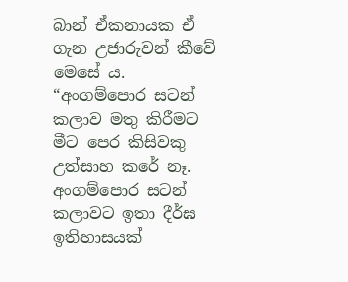බාන් ඒකනායක ඒ ගැන උජාරුවන් කීවේ මෙසේ ය. “අංගම්පොර සටන් කලාව මතු කිරීමට මීට පෙර කිසිවකු උත්සාහ කරේ නෑ. අංගම්පොර සටන් කලාවට ඉතා දීර්ඝ ඉතිහාසයක්‌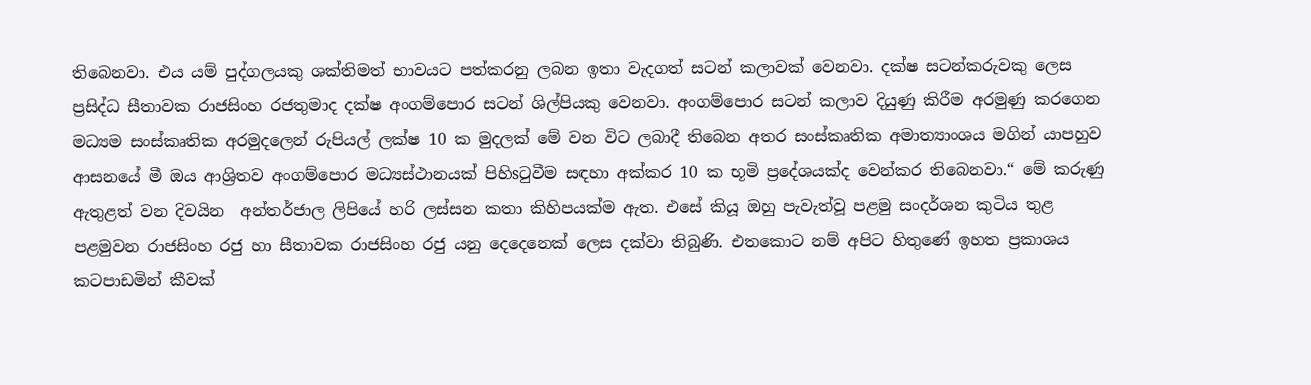තිබෙනවා. එය යම් පුද්ගලයකු ශක්‌තිමත් භාවයට පත්කරනු ලබන ඉතා වැදගත් සටන් කලාවක්‌ වෙනවා. දක්‌ෂ සටන්කරුවකු ලෙස ප්‍රසිද්ධ සීතාවක රාජසිංහ රජතුමාද දක්‌ෂ අංගම්පොර සටන් ශිල්පියකු වෙනවා. අංගම්පොර සටන් කලාව දියුණු කිරීම අරමුණු කරගෙන මධ්‍යම සංස්‌කෘතික අරමුදලෙන් රුපියල් ලක්‌ෂ 10 ක මුදලක්‌ මේ වන විට ලබාදී තිබෙන අතර සංස්‌කෘතික අමාත්‍යාංශය මගින් යාපහුව ආසනයේ මී ඔය ආශ්‍රිතව අංගම්පොර මධ්‍යස්‌ථානයක්‌ පිහිsටුවීම සඳහා අක්‌කර 10 ක භූමි ප්‍රදේශයක්‌ද වෙන්කර තිබෙනවා.“ මේ කරුණු ඇතුළත් වන දිවයින  අන්තර්ජාල ලිපියේ හරි ලස්සන කතා කිහිපයක්ම ඇත. එසේ කියූ ඔහු පැවැත්වූ පළමු සංදර්ශන කුටිය තුළ පළමුවන රාජසිංහ රජු හා සීතාවක රාජසිංහ රජු යනු දෙදෙනෙක් ලෙස දක්වා තිබුණි. එතකොට නම් අපිට හිතුණේ ඉහත ප්‍රකාශය කටපාඩමින් කීවක්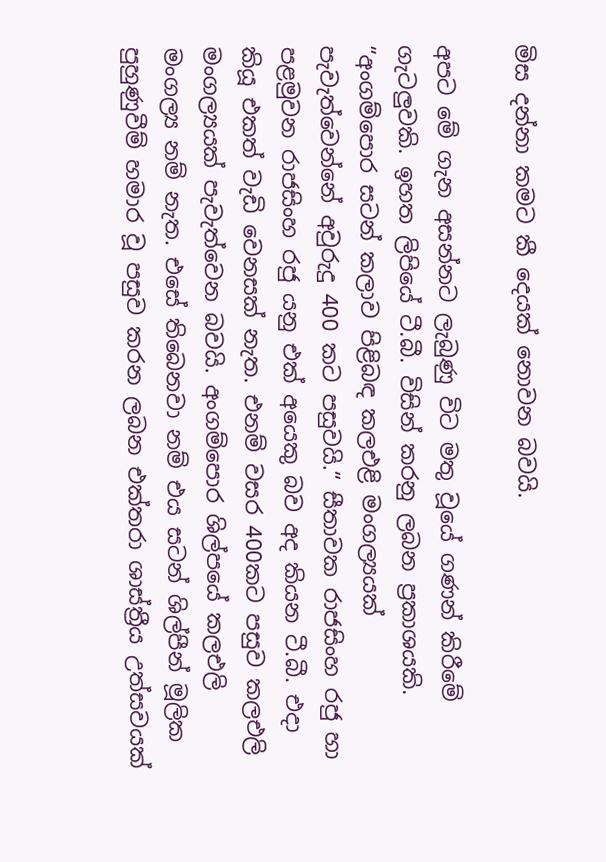මිස දන්නා කමට කී දෙයක් නොවන බවයි.

අපට මේ ගැන අසන්නට ලැබුණු විට මතු වූයේ ගණන් කිරීමේ ගැටලුවකි. ඉහත ලිපියේ ටී.බී. විසින් කරනු ලබන ප්‍රකාශයකි. “අංගම්පොර සටන් කලාව පිළිබඳ කලඑළි මංගල්‍යයක්‌ පැවැත්වෙන්නේ අවුරුදු 400 කට පසුවයි.“ සීතාවක රාජසිංහ රජු හා පළමුවන රාජසිංහ රජු යනු එක් අයෙකු බව අද කියන ටී.බී. එදා කියූ එකත් වැඩි වෙනසක් නැත. එනම් වසර 400කට පසුව කලඑලි මංගල්‍යයක් පැවැත්වෙන බවයි. අංගම්පොර ශිල්පයේ කලඑලි මංගල්‍ය නම් නැත. එසේ තිබෙනවා නම් එය සටන් ශිල්පීන් මූලික පුහුණුවීම් හමාර වූ පසුව කරන ලබන එක්තරා ශාස්ත්‍රීය උත්සවයක්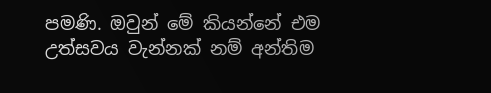පමණි. ඔවුන් මේ කියන්නේ එම උත්සවය වැන්නක් නම් අන්තිම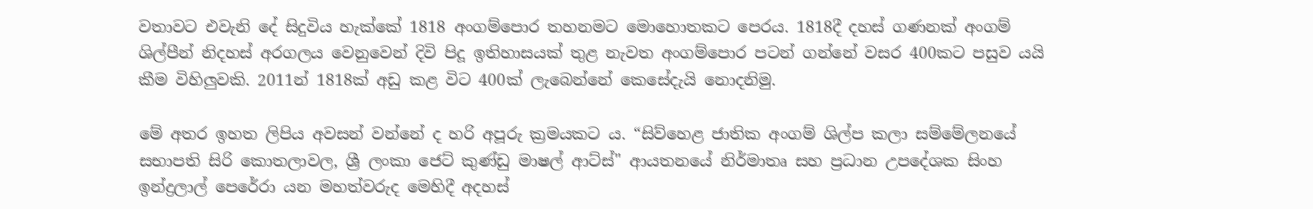වතාවට එවැනි දේ සිදුවිය හැක්කේ 1818 අංගම්පොර තහනමට මොහොතකට පෙරය. 1818දී දහස් ගණනක් අංගම් ශිල්පීන් නිදහස් අරගලය වෙනුවෙන් දිවි පිදූ ඉතිහාසයක් තුළ නැවත අංගම්පොර පටන් ගන්නේ වසර 400කට පසුව යයි කීම විහිලුවකි. 2011න් 1818ක් අඩු කළ විට 400ක් ලැබෙන්නේ කෙසේදැයි නොදනිමු.

මේ අතර ඉහත ලිපිය අවසන් වන්නේ ද හරි අපූරු ක්‍රමයකට ය. “සිව්හෙළ ජාතික අංගම් ශිල්ප කලා සම්මේලනයේ සභාපති සිරි කොතලාවල, ශ්‍රී ලංකා ජෙට්‌ කුණ්‌ඩු මාෂල් ආට්‌ස්‌" ආයතනයේ නිර්මාතෘ සහ ප්‍රධාන උපදේශක සිංහ ඉන්ද්‍රලාල් පෙරේරා යන මහත්වරුද මෙහිදී අදහස්‌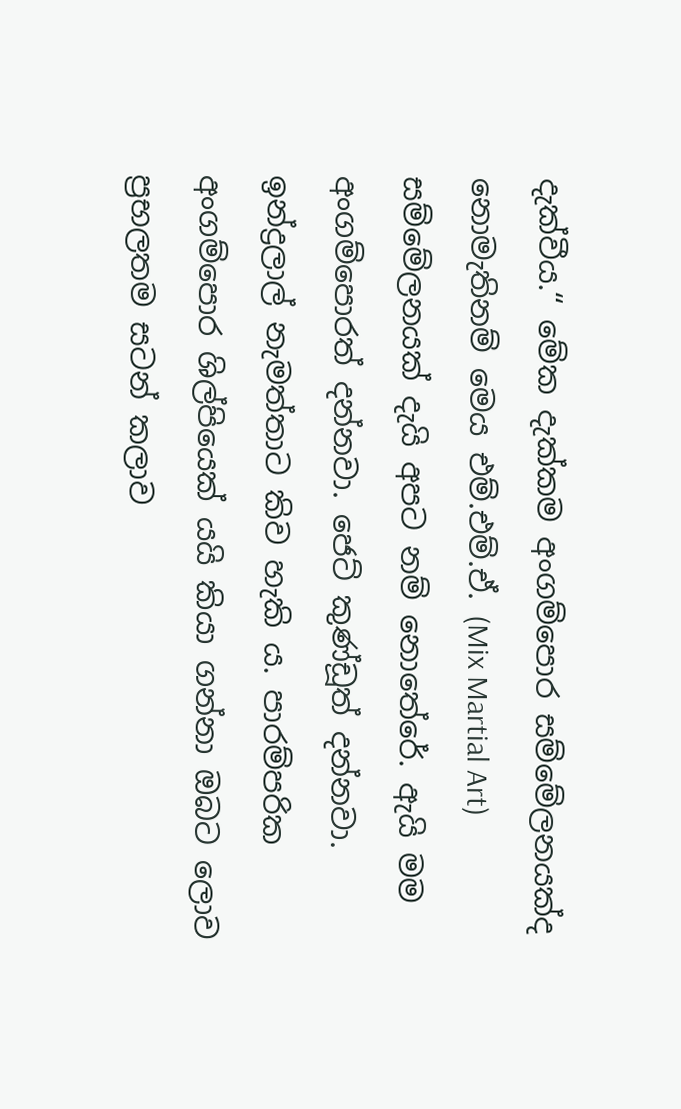දැක්‌වීය.“ මේක දැක්කම අංගම්පොර සම්මේලනයක්ද නොමැතිනම් මෙය එම්.එම්.ඒ. (Mix Martial Art) සම්මේලනයක් දැයි අපට නම් නොතේරේ. ඇයි මම අංගම්පොරත් දන්නවා. ජෙට් කුණ්ඩූත් දන්නවා. ඉන්ද්‍රලාල් නැමත්තාට කිව හැකි ය. පාරම්පරික අංගම්පොර ශිල්පියෙක් යයි කියා ගන්නා ඔබට ලොව ප්‍රභලතම සටන් කලාව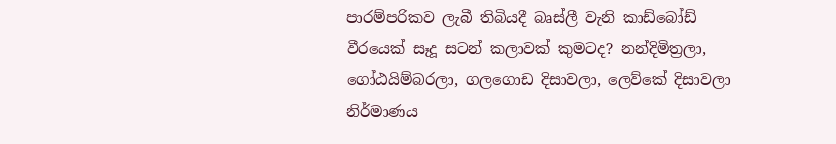පාරම්පරිකව ලැබී තිබියදී බෘස්ලී වැනි කාඩ්බෝඩ් වීරයෙක් සෑදූ සටන් කලාවක් කුමටද? නන්දිමිත්‍රලා, ගෝඨයිම්බරලා, ගලගොඩ දිසාවලා, ලෙව්කේ දිසාවලා නිර්මාණය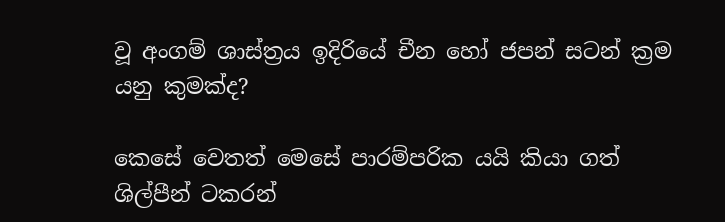වූ අංගම් ශාස්ත්‍රය ඉදිරියේ චීන හෝ ජපන් සටන් ක්‍රම යනු කුමක්ද?

කෙසේ වෙතත් මෙසේ පාරම්පරික යයි කියා ගත් ශිල්පීන් ටකරන්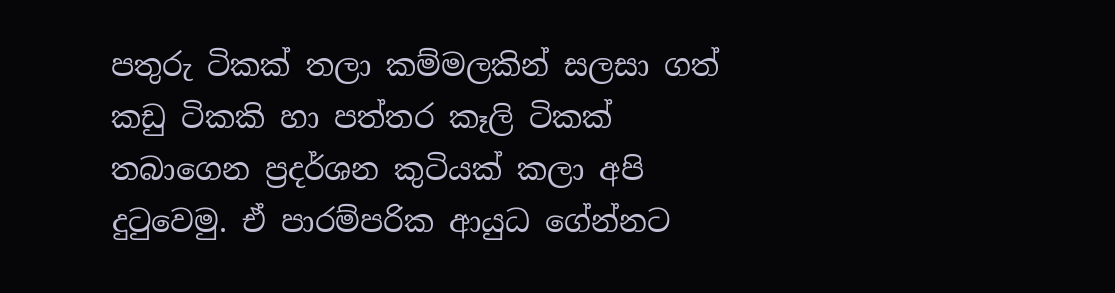පතුරු ටිකක් තලා කම්මලකින් සලසා ගත් කඩු ටිකකි හා පත්තර කෑලි ටිකක් තබාගෙන ප්‍රදර්ශන කුටියක් කලා අපි දුටුවෙමු. ඒ පාරම්පරික ආයුධ ගේන්නට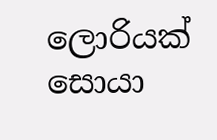ලොරියක් සොයා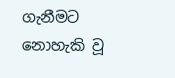ගැනීමට නොහැකි වූ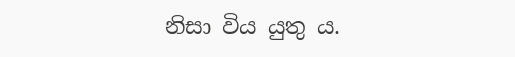නිසා විය යුතු ය.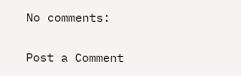No comments:

Post a Comment